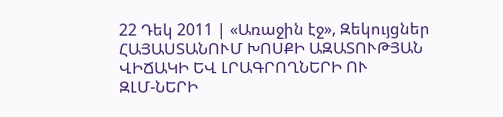22 Դեկ 2011 | «Առաջին էջ», Զեկույցներ
ՀԱՅԱՍՏԱՆՈՒՄ ԽՈՍՔԻ ԱԶԱՏՈՒԹՅԱՆ ՎԻՃԱԿԻ ԵՎ ԼՐԱԳՐՈՂՆԵՐԻ ՈՒ
ԶԼՄ-ՆԵՐԻ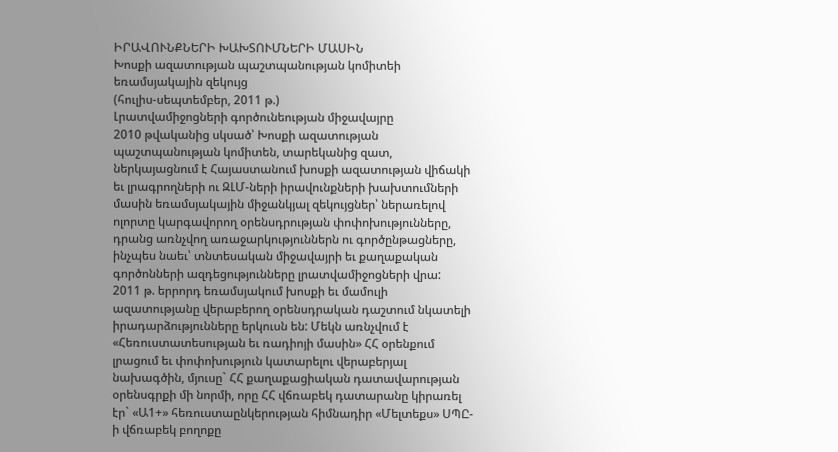ԻՐԱՎՈՒՆՔՆԵՐԻ ԽԱԽՏՈՒՄՆԵՐԻ ՄԱՍԻՆ
Խոսքի ազատության պաշտպանության կոմիտեի եռամսյակային զեկույց
(հուլիս-սեպտեմբեր, 2011 թ.)
Լրատվամիջոցների գործունեության միջավայրը
2010 թվականից սկսած՝ Խոսքի ազատության պաշտպանության կոմիտեն, տարեկանից զատ, ներկայացնում է Հայաստանում խոսքի ազատության վիճակի եւ լրագրողների ու ԶԼՄ-ների իրավունքների խախտումների մասին եռամսյակային միջանկյալ զեկույցներ՝ ներառելով ոլորտը կարգավորող օրենսդրության փոփոխությունները, դրանց առնչվող առաջարկություններն ու գործընթացները, ինչպես նաեւ՝ տնտեսական միջավայրի եւ քաղաքական գործոնների ազդեցությունները լրատվամիջոցների վրա:
2011 թ. երրորդ եռամսյակում խոսքի եւ մամուլի ազատությանը վերաբերող օրենսդրական դաշտում նկատելի իրադարձությունները երկուսն են: Մեկն առնչվում է «Հեռուստատեսության եւ ռադիոյի մասին» ՀՀ օրենքում լրացում եւ փոփոխություն կատարելու վերաբերյալ նախագծին, մյուսը` ՀՀ քաղաքացիական դատավարության օրենսգրքի մի նորմի, որը ՀՀ վճռաբեկ դատարանը կիրառել էր` «Ա1+» հեռուստաընկերության հիմնադիր «Մելտեքս» ՍՊԸ-ի վճռաբեկ բողոքը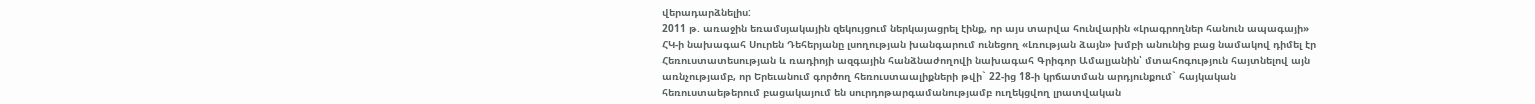վերադարձնելիս:
2011 թ. առաջին եռամսյակային զեկույցում ներկայացրել էինք, որ այս տարվա հունվարին «Լրագրողներ հանուն ապագայի» ՀԿ-ի նախագահ Սուրեն Դեհերյանը լսողության խանգարում ունեցող «Լռության ձայն» խմբի անունից բաց նամակով դիմել էր Հեռուստատեսության և ռադիոյի ազգային հանձնաժողովի նախագահ Գրիգոր Ամալյանին՝ մտահոգություն հայտնելով այն առնչությամբ, որ Երեւանում գործող հեռուստաալիքների թվի` 22-ից 18-ի կրճատման արդյունքում` հայկական հեռուստաեթերում բացակայում են սուրդոթարգամանությամբ ուղեկցվող լրատվական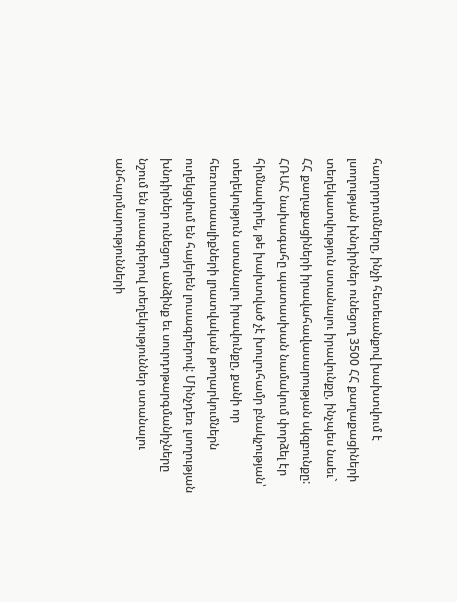հաղորդումները, ինչի հետեւանքով խախտվում է լսողության խնդիրներ ունեցող 3500 ՀՀ քաղաքացիների տեղեկատվություն ստանալու իրավունքը, ինչպես նաեւ` ՀՀ քաղաքացիների իրավահավասարության սկզբունքը:
ՀՌԱՀ նախագահը պատասխան նամակում փորձել էր հիմնավորել, թե խախտված չէ խուլուհամր բնակչության՝ տեղեկություն ստանալու իրավունքը, քանի որ հեռուստաալիքների լրատվական թողարկումներն ուղեկցվում են հայերեն լուսագրերով: Մինչդեռ լսողության խնդիրներ ունեցող անձինք եւ սուրդոթարգմանիչները նշում են լուսագրերով տեղեկություններ ստանալու անհարմարությունների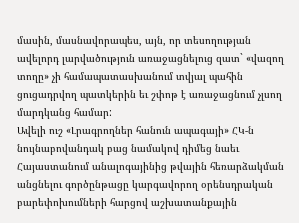մասին, մասնավորապես, այն, որ տեսողության ավելորդ լարվածություն առաջացնելուց զատ` «վազող տողը» չի համապատասխանում տվյալ պահին ցուցադրվող պատկերին եւ շփոթ է առաջացնում չլսող մարդկանց համար:
Ավելի ուշ «Լրագրողներ հանուն ապագայի» ՀԿ-ն նույնաբովանդակ բաց նամակով դիմեց նաեւ Հայաստանում անալոգայինից թվային հեռարձակման անցնելու գործընթացը կարգավորող օրենսդրական բարեփոխումների հարցով աշխատանքային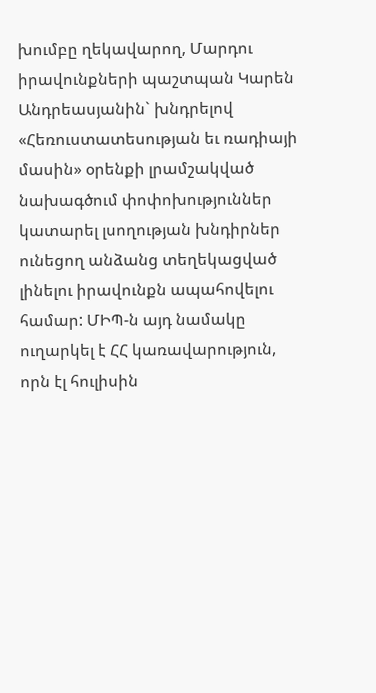խումբը ղեկավարող, Մարդու իրավունքների պաշտպան Կարեն Անդրեասյանին` խնդրելով «Հեռուստատեսության եւ ռադիայի մասին» օրենքի լրամշակված նախագծում փոփոխություններ կատարել լսողության խնդիրներ ունեցող անձանց տեղեկացված լինելու իրավունքն ապահովելու համար: ՄԻՊ-ն այդ նամակը ուղարկել է ՀՀ կառավարություն, որն էլ հուլիսին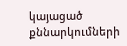կայացած քննարկումների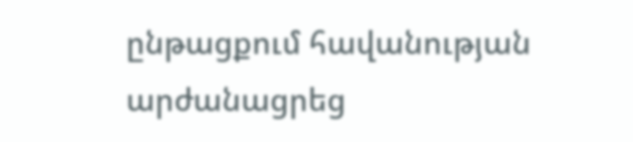ընթացքում հավանության արժանացրեց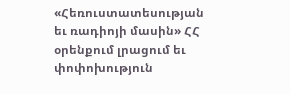«Հեռուստատեսության եւ ռադիոյի մասին» ՀՀ օրենքում լրացում եւ փոփոխություն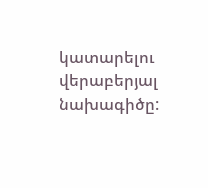կատարելու վերաբերյալ նախագիծը: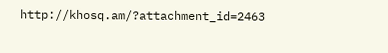http://khosq.am/?attachment_id=2463